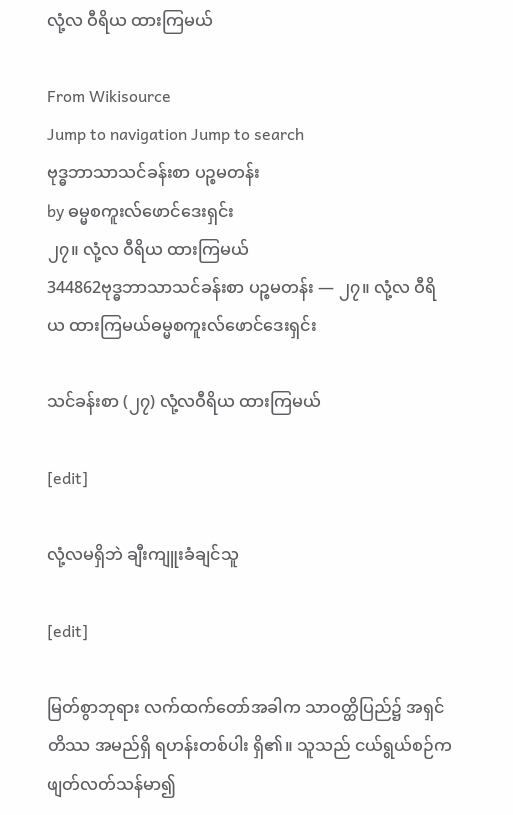လုံ့လ ဝီရိယ ထားကြမယ်

From Wikisource
Jump to navigation Jump to search
ဗုဒ္ဓဘာသာသင်ခန်းစာ ပဉ္စမတန်း
by ဓမ္မစကူးလ်ဖောင်ဒေးရှင်း
၂၇။ လုံ့လ ဝီရိယ ထားကြမယ်
344862ဗုဒ္ဓဘာသာသင်ခန်းစာ ပဉ္စမတန်း — ၂၇။ လုံ့လ ဝီရိယ ထားကြမယ်ဓမ္မစကူးလ်ဖောင်ဒေးရှင်း

သင်ခန်းစာ (၂၇) လုံ့လဝီရိယ ထားကြမယ်

[edit]

လုံ့လမရှိဘဲ ချီးကျူးခံချင်သူ

[edit]

မြတ်စွာဘုရား လက်ထက်တော်အခါက သာဝတ္ထိပြည်၌ အရှင်တိဿ အမည်ရှိ ရဟန်းတစ်ပါး ရှိ၏။ သူသည် ငယ်ရွယ်စဉ်က ဖျတ်လတ်သန်မာ၍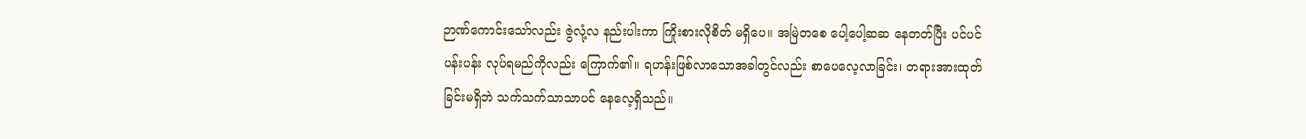ဉာဏ်ကောင်းသော်လည်း ဇွဲလုံ့လ နည်းပါးကာ ကြိုးစားလိုစိတ် မရှိပေ။ အမြဲတစေ ပေါ့ပေါ့ဆဆ နေတတ်ပြီး ပင်ပင်ပန်းပန်း လုပ်ရမည်ကိုလည်း ကြောက်၏။ ရဟန်းဖြစ်လာသောအခါတွင်လည်း စာပေလေ့လာခြင်း၊ တရားအားထုတ်ခြင်းမရှိဘဲ သက်သက်သာသာပင် နေလေ့ရှိသည်။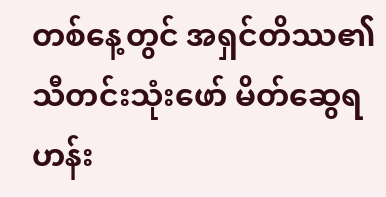တစ်နေ့တွင် အရှင်တိဿ၏ သီတင်းသုံးဖော် မိတ်ဆွေရဟန်း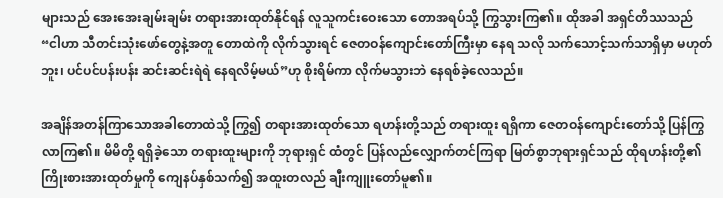များသည် အေးအေးချမ်းချမ်း တရားအားထုတ်နိုင်ရန် လူသူကင်းဝေးသော တောအရပ်သို့ ကြွသွားကြ၏။ ထိုအခါ အရှင်တိဿသည် “ငါဟာ သီတင်းသုံးဖော်တွေနဲ့အတူ တောထဲကို လိုက်သွားရင် ဇေတဝန်ကျောင်းတော်ကြီးမှာ နေရ သလို သက်သောင့်သက်သာရှိမှာ မဟုတ်ဘူး၊ ပင်ပင်ပန်းပန်း ဆင်းဆင်းရဲရဲ နေရလိမ့်မယ်”ဟု စိုးရိမ်ကာ လိုက်မသွားဘဲ နေရစ်ခဲ့လေသည်။

အချိန်အတန်ကြာသောအခါတောထဲသို့ ကြွ၍ တရားအားထုတ်သော ရဟန်းတို့သည် တရားထူး ရရှိကာ ဇေတဝန်ကျောင်းတော်သို့ ပြန်ကြွလာကြ၏။ မိမိတို့ ရရှိခဲ့သော တရားထူးများကို ဘုရားရှင် ထံတွင် ပြန်လည်လျှောက်တင်ကြရာ မြတ်စွာဘုရားရှင်သည် ထိုရဟန်းတို့၏ ကြိုးစားအားထုတ်မှုကို ကျေနပ်နှစ်သက်၍ အထူးတလည် ချီးကျူးတော်မူ၏။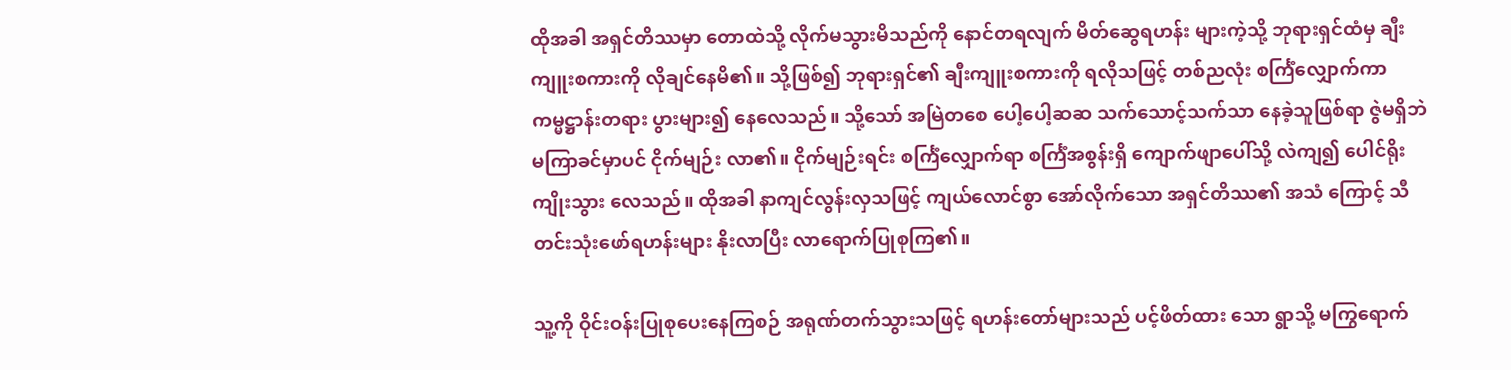ထိုအခါ အရှင်တိဿမှာ တောထဲသို့ လိုက်မသွားမိသည်ကို နောင်တရလျက် မိတ်ဆွေရဟန်း များကဲ့သို့ ဘုရားရှင်ထံမှ ချီးကျူးစကားကို လိုချင်နေမိ၏။ သို့ဖြစ်၍ ဘုရားရှင်၏ ချီးကျူးစကားကို ရလိုသဖြင့် တစ်ညလုံး စင်္ကြံလျှောက်ကာ ကမ္မဋ္ဌာန်းတရား ပွားများ၍ နေလေသည်။ သို့သော် အမြဲတစေ ပေါ့ပေါ့ဆဆ သက်သောင့်သက်သာ နေခဲ့သူဖြစ်ရာ ဇွဲမရှိဘဲ မကြာခင်မှာပင် ငိုက်မျဉ်း လာ၏။ ငိုက်မျဉ်းရင်း စင်္ကြံလျှောက်ရာ စင်္ကြံအစွန်းရှိ ကျောက်ဖျာပေါ်သို့ လဲကျ၍ ပေါင်ရိုး ကျိုးသွား လေသည်။ ထိုအခါ နာကျင်လွန်းလှသဖြင့် ကျယ်လောင်စွာ အော်လိုက်သော အရှင်တိဿ၏ အသံ ကြောင့် သီတင်းသုံးဖော်ရဟန်းများ နိုးလာပြီး လာရောက်ပြုစုကြ၏။

သူ့ကို ဝိုင်းဝန်းပြုစုပေးနေကြစဉ် အရုဏ်တက်သွားသဖြင့် ရဟန်းတော်များသည် ပင့်ဖိတ်ထား သော ရွာသို့ မကြွရောက်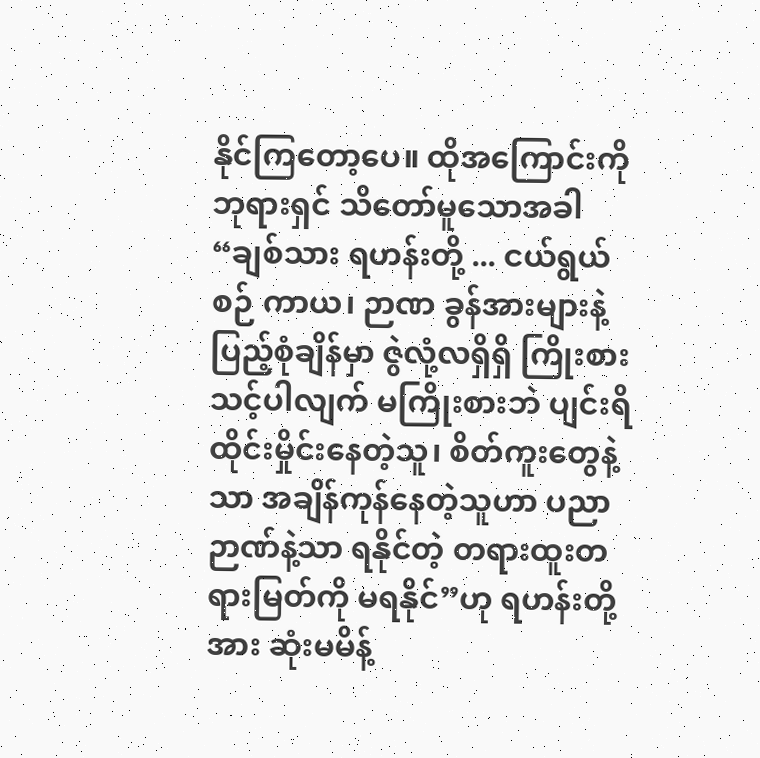နိုင်ကြတော့ပေ။ ထိုအကြောင်းကို ဘုရားရှင် သိတော်မူသောအခါ “ချစ်သား ရဟန်းတို့ ... ငယ်ရွယ်စဉ် ကာယ၊ ဉာဏ ခွန်အားများနဲ့ ပြည့်စုံချိန်မှာ ဇွဲလုံ့လရှိရှိ ကြိုးစားသင့်ပါလျက် မကြိုးစားဘဲ ပျင်းရိထိုင်းမှိုင်းနေတဲ့သူ၊ စိတ်ကူးတွေနဲ့သာ အချိန်ကုန်နေတဲ့သူဟာ ပညာဉာဏ်နဲ့သာ ရနိုင်တဲ့ တရားထူးတရားမြတ်ကို မရနိုင်”ဟု ရဟန်းတို့အား ဆုံးမမိန့်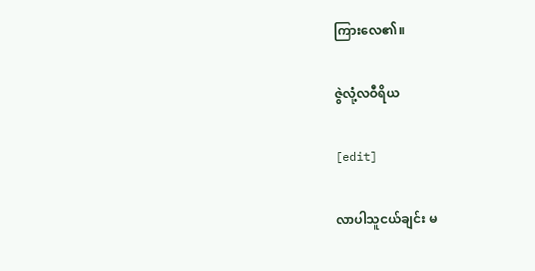ကြားလေ၏။

ဇွဲလုံ့လဝီရိယ

[edit]

လာပါသူငယ်ချင်း မ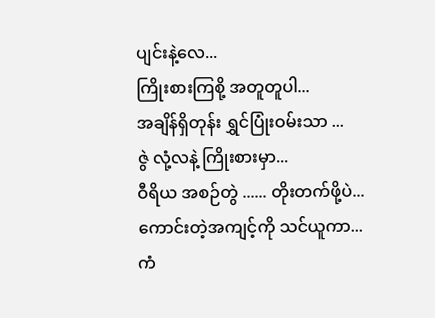ပျင်းနဲ့လေ...
ကြိုးစားကြစို့ အတူတူပါ...
အချိန်ရှိတုန်း ရွှင်ပြုံးဝမ်းသာ ...
ဇွဲ လုံ့လနဲ့ ကြိုးစားမှာ...
ဝီရိယ အစဉ်တွဲ ...... တိုးတက်ဖို့ပဲ...
ကောင်းတဲ့အကျင့်ကို သင်ယူကာ...
ကံ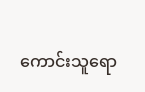ကောင်းသူရော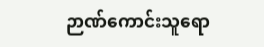ဉာဏ်ကောင်းသူရော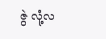ဇွဲ လုံ့လ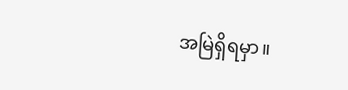အမြဲရှိရမှာ။